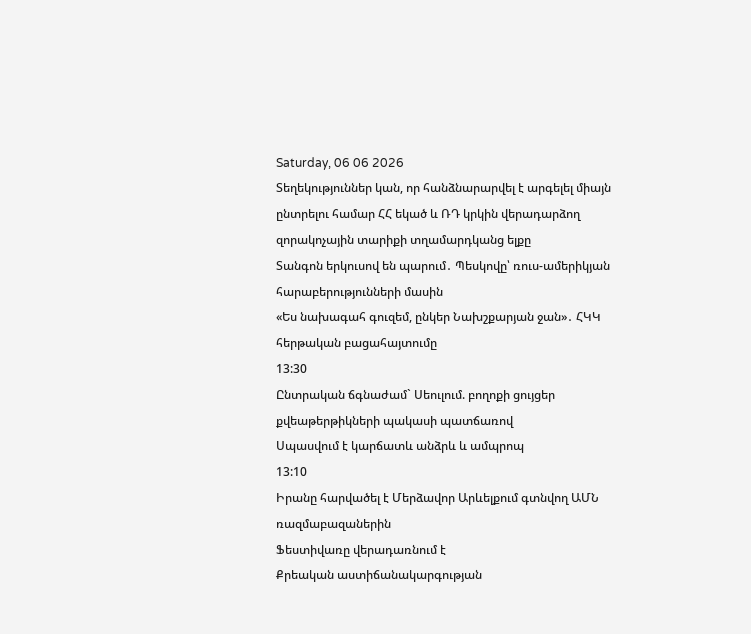Saturday, 06 06 2026
Տեղեկություններ կան, որ հանձնարարվել է արգելել միայն ընտրելու համար ՀՀ եկած և ՌԴ կրկին վերադարձող զորակոչային տարիքի տղամարդկանց ելքը
Տանգոն երկուսով են պարում․ Պեսկովը՝ ռուս-ամերիկյան հարաբերությունների մասին
«Ես նախագահ գուզեմ, ընկեր Նախշքարյան ջան»․ ՀԿԿ հերթական բացահայտումը
13:30
Ընտրական ճգնաժամ` Սեուլում. բողոքի ցույցեր քվեաթերթիկների պակասի պատճառով
Սպասվում է կարճատև անձրև և ամպրոպ
13:10
Իրանը հարվածել է Մերձավոր Արևելքում գտնվող ԱՄՆ ռազմաբազաներին
Ֆեստիվառը վերադառնում է
Քրեական աստիճանակարգության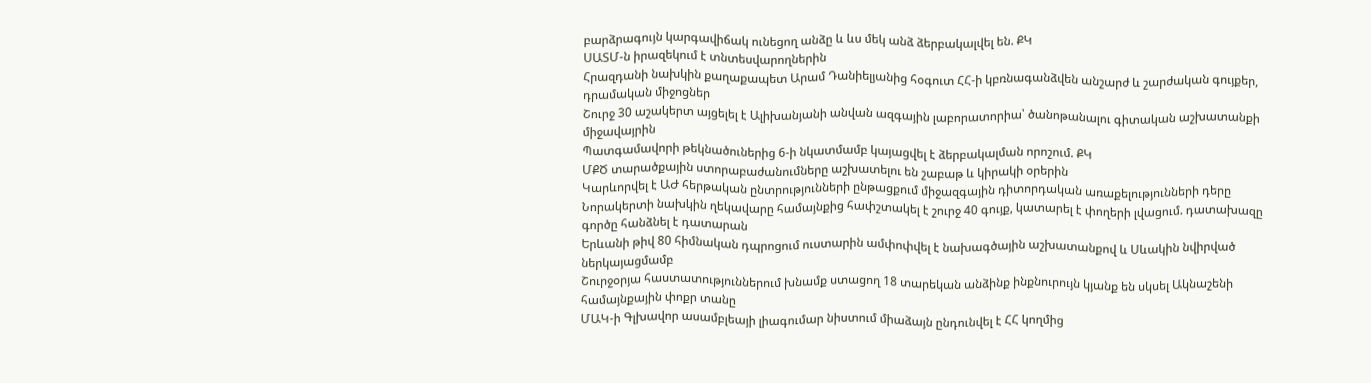բարձրագույն կարգավիճակ ունեցող անձը և ևս մեկ անձ ձերբակալվել են. ՔԿ
ՍԱՏՄ-ն իրազեկում է տնտեսվարողներին
Հրազդանի նախկին քաղաքապետ Արամ Դանիելյանից հօգուտ ՀՀ-ի կբռնագանձվեն անշարժ և շարժական գույքեր, դրամական միջոցներ
Շուրջ 30 աշակերտ այցելել է Ալիխանյանի անվան ազգային լաբորատորիա՝ ծանոթանալու գիտական աշխատանքի միջավայրին
Պատգամավորի թեկնածուներից 6-ի նկատմամբ կայացվել է ձերբակալման որոշում. ՔԿ
ՄՔԾ տարածքային ստորաբաժանումները աշխատելու են շաբաթ և կիրակի օրերին
Կարևորվել է ԱԺ հերթական ընտրությունների ընթացքում միջազգային դիտորդական առաքելությունների դերը
Նորակերտի նախկին ղեկավարը համայնքից հափշտակել է շուրջ 40 գույք, կատարել է փողերի լվացում. դատախազը գործը հանձնել է դատարան
Երևանի թիվ 80 հիմնական դպրոցում ուստարին ամփոփվել է նախագծային աշխատանքով և Սևակին նվիրված ներկայացմամբ
Շուրջօրյա հաստատություններում խնամք ստացող 18 տարեկան անձինք ինքնուրույն կյանք են սկսել Ակնաշենի համայնքային փոքր տանը
ՄԱԿ-ի Գլխավոր ասամբլեայի լիագումար նիստում միաձայն ընդունվել է ՀՀ կողմից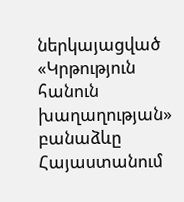ներկայացված «Կրթություն հանուն խաղաղության» բանաձևը
Հայաստանում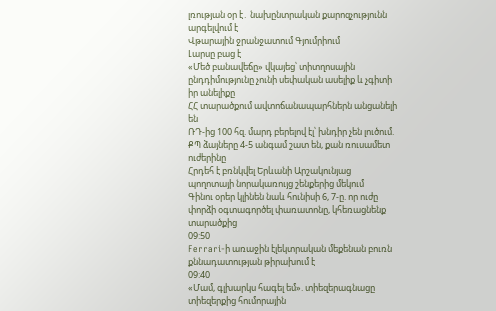լռության օր է․ նախընտրական քարոզչությունն արգելվում է
Վթարային ջրանջատում Գյումրիում
Լարսը բաց է
«Մեծ բանավեճը» վկայեց՝ տիտղոսային ընդդիմությունը չունի սեփական ասելիք և չգիտի իր անելիքը
ՀՀ տարածքում ավտոճանապարհներն անցանելի են
ՌԴ-ից 100 հզ. մարդ բերելով էլ՝ խնդիր չեն լուծում. ՔՊ ձայները 4-5 անգամ շատ են, քան ռուսամետ ուժերինը
Հրդեհ է բռնկվել Երևանի Արշակունյաց պողոտայի նորակառույց շենքերից մեկում
Գինու օրեր կլինեն նաև հունիսի 6, 7-ը. որ ուժը փորձի օգտագործել փառատոնը, կհեռացնենք տարածքից
09:50
Ferrari-ի առաջին էլեկտրական մեքենան բուռն քննադատության թիրախում է
09:40
«Մամ, գլխարկս հագել եմ». տիեզերագնացը տիեզերքից հումորային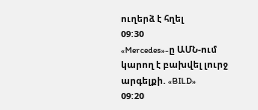ուղերձ է հղել
09:30
«Mercedes»-ը ԱՄՆ-ում կարող է բախվել լուրջ արգելքի. «BILD»
09:20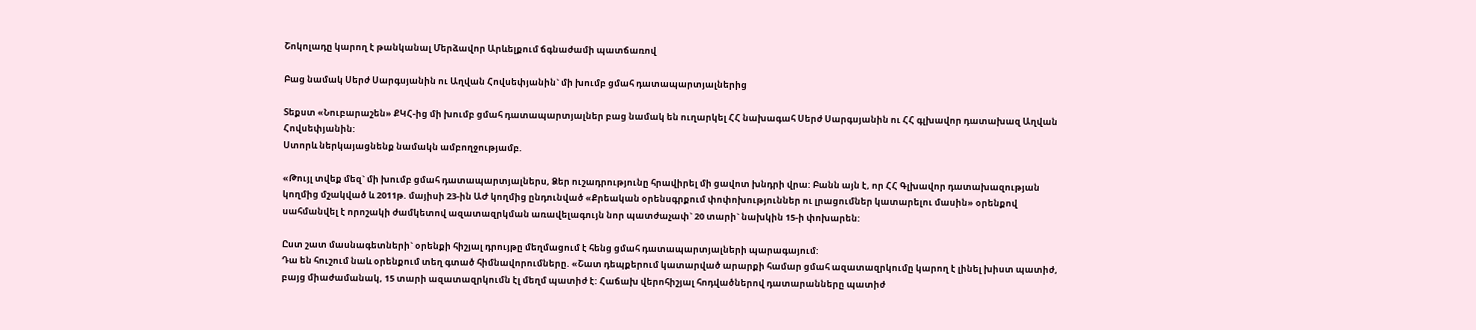Շոկոլադը կարող է թանկանալ Մերձավոր Արևելքում ճգնաժամի պատճառով

Բաց նամակ Սերժ Սարգսյանին ու Աղվան Հովսեփյանին` մի խումբ ցմահ դատապարտյալներից

Տեքստ «Նուբարաշեն» ՔԿՀ-ից մի խումբ ցմահ դատապարտյալներ բաց նամակ են ուղարկել ՀՀ նախագահ Սերժ Սարգսյանին ու ՀՀ գլխավոր դատախազ Աղվան Հովսեփյանին:
Ստորև ներկայացնենք նամակն ամբողջությամբ.

«Թույլ տվեք մեզ` մի խումբ ցմահ դատապարտյալներս, Ձեր ուշադրությունը հրավիրել մի ցավոտ խնդրի վրա: Բանն այն է, որ ՀՀ Գլխավոր դատախազության կողմից մշակված և 2011թ. մայիսի 23-ին ԱԺ կողմից ընդունված «Քրեական օրենսգրքում փոփոխություններ ու լրացումներ կատարելու մասին» օրենքով սահմանվել է որոշակի ժամկետով ազատազրկման առավելագույն նոր պատժաչափ` 20 տարի` նախկին 15-ի փոխարեն:

Ըստ շատ մասնագետների` օրենքի հիշյալ դրույթը մեղմացում է հենց ցմահ դատապարտյալների պարագայում:
Դա են հուշում նաև օրենքում տեղ գտած հիմնավորումները. «Շատ դեպքերում կատարված արարքի համար ցմահ ազատազրկումը կարող է լինել խիստ պատիժ, բայց միաժամանակ, 15 տարի ազատազրկումն էլ մեղմ պատիժ է: Հաճախ վերոհիշյալ հոդվածներով դատարանները պատիժ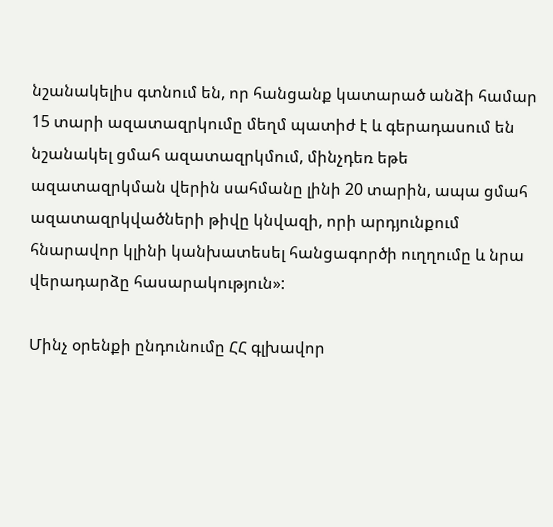նշանակելիս գտնում են, որ հանցանք կատարած անձի համար 15 տարի ազատազրկումը մեղմ պատիժ է և գերադասում են նշանակել ցմահ ազատազրկմում, մինչդեռ եթե ազատազրկման վերին սահմանը լինի 20 տարին, ապա ցմահ ազատազրկվածների թիվը կնվազի, որի արդյունքում հնարավոր կլինի կանխատեսել հանցագործի ուղղումը և նրա վերադարձը հասարակություն»:

Մինչ օրենքի ընդունումը ՀՀ գլխավոր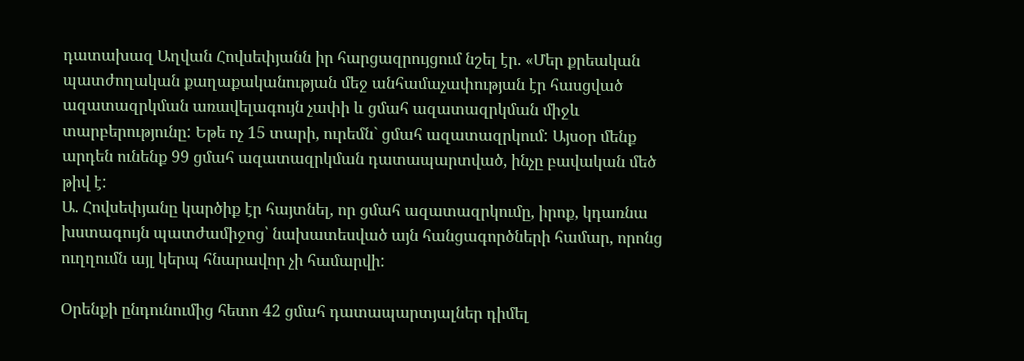դատախազ Աղվան Հովսեփյանն իր հարցազրույցում նշել էր. «Մեր քրեական պատժողական քաղաքականության մեջ անհամաչափության էր հասցված ազատազրկման առավելագույն չափի և ցմահ ազատազրկման միջև տարբերությունը: Եթե ոչ 15 տարի, ուրեմն` ցմահ ազատազրկում: Այսօր մենք արդեն ունենք 99 ցմահ ազատազրկման դատապարտված, ինչը բավական մեծ թիվ է:
Ա. Հովսեփյանը կարծիք էր հայտնել, որ ցմահ ազատազրկումը, իրոք, կդառնա խստագույն պատժամիջոց՝ նախատեսված այն հանցագործների համար, որոնց ուղղումն այլ կերպ հնարավոր չի համարվի:

Օրենքի ընդունումից հետո 42 ցմահ դատապարտյալներ դիմել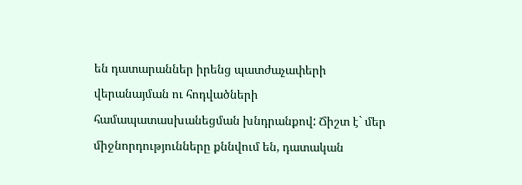են դատարաններ իրենց պատժաչափերի վերանայման ու հոդվածների համապատասխանեցման խնդրանքով: Ճիշտ է` մեր միջնորդությունները քննվում են, դատական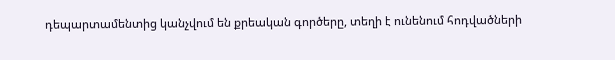դեպարտամենտից կանչվում են քրեական գործերը, տեղի է ունենում հոդվածների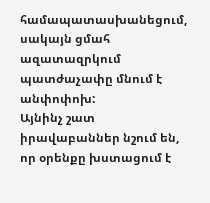համապատասխանեցում, սակայն ցմահ ազատազրկում պատժաչափը մնում է անփոփոխ:
Այնինչ շատ իրավաբաններ նշում են, որ օրենքը խստացում է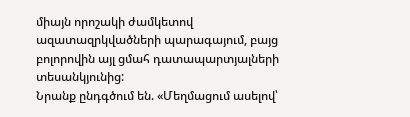միայն որոշակի ժամկետով ազատազրկվածների պարագայում, բայց բոլորովին այլ ցմահ դատապարտյալների տեսանկյունից:
Նրանք ընդգծում են. «Մեղմացում ասելով՝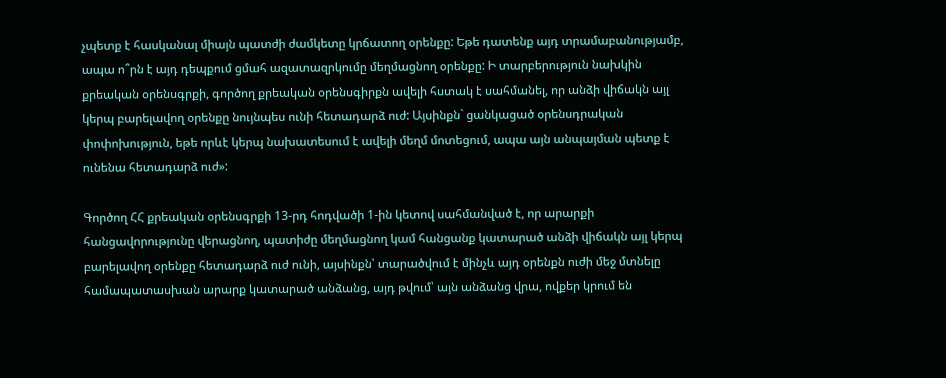չպետք է հասկանալ միայն պատժի ժամկետը կրճատող օրենքը: Եթե դատենք այդ տրամաբանությամբ, ապա ո՞րն է այդ դեպքում ցմահ ազատազրկումը մեղմացնող օրենքը: Ի տարբերություն նախկին քրեական օրենսգրքի, գործող քրեական օրենսգիրքն ավելի հստակ է սահմանել, որ անձի վիճակն այլ կերպ բարելավող օրենքը նույնպես ունի հետադարձ ուժ: Այսինքն` ցանկացած օրենսդրական փոփոխություն, եթե որևէ կերպ նախատեսում է ավելի մեղմ մոտեցում, ապա այն անպայման պետք է ունենա հետադարձ ուժ»:

Գործող ՀՀ քրեական օրենսգրքի 13-րդ հոդվածի 1-ին կետով սահմանված է, որ արարքի հանցավորությունը վերացնող, պատիժը մեղմացնող կամ հանցանք կատարած անձի վիճակն այլ կերպ բարելավող օրենքը հետադարձ ուժ ունի, այսինքն՝ տարածվում է մինչև այդ օրենքն ուժի մեջ մտնելը համապատասխան արարք կատարած անձանց, այդ թվում՝ այն անձանց վրա, ովքեր կրում են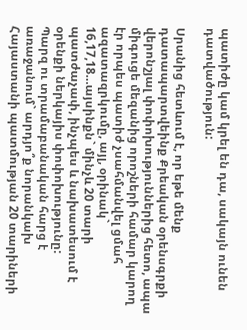պատիժը կամ կրել են դա, սակայն ունեն դատվածություն:

Սրանից հետևում է, որ եթե մենք դատապարտվեինք Քրեական օրենսգրքի վերոնշյալ փոփոխություններից հետո, ապա միգուցե մեզանից որոշների համար կարող էր որպես պատիժ չսահմանվել ցմահ ազատազրկումը, այլ, օրինակ` 16,17,18…այսինքն` մինչև 20 տարի պատժաչափ, ինչպես և նախատեսում է օրենքի ներկայիս փոփոխությունը:
Պարզ ու տրամաբանական հարց է առաջանում` արդյո՞ք նորանկախ Հայաստանի պատմության 20 տարիների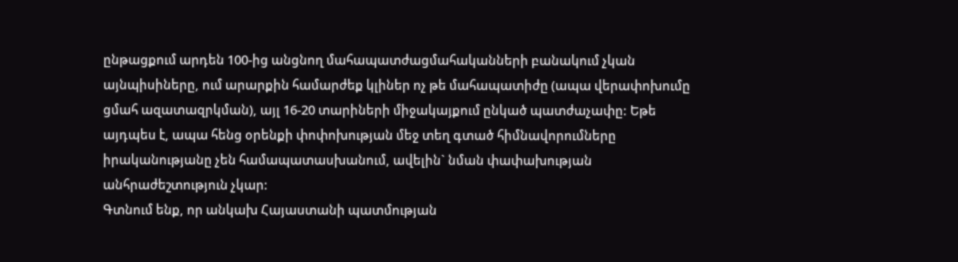ընթացքում արդեն 100-ից անցնող մահապատժացմահականների բանակում չկան այնպիսիները, ում արարքին համարժեք կլիներ ոչ թե մահապատիժը (ապա վերափոխումը ցմահ ազատազրկման), այլ 16-20 տարիների միջակայքում ընկած պատժաչափը: Եթե այդպես է, ապա հենց օրենքի փոփոխության մեջ տեղ գտած հիմնավորումները իրականությանը չեն համապատասխանում, ավելին` նման փափախության անհրաժեշտություն չկար:
Գտնում ենք, որ անկախ Հայաստանի պատմության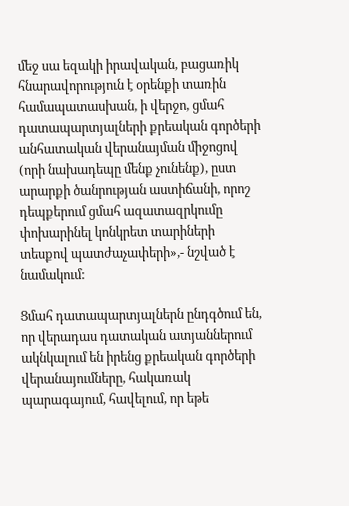մեջ սա եզակի իրավական, բացառիկ հնարավորություն է օրենքի տառին համապատասխան, ի վերջո, ցմահ դատապարտյալների քրեական գործերի անհատական վերանայման միջոցով (որի նախադեպը մենք չունենք), ըստ արարքի ծանրության աստիճանի, որոշ դեպքերում ցմահ ազատազրկումը փոխարինել կոնկրետ տարիների տեսքով պատժաչափերի»,- նշված է նամակում:

Ցմահ դատապարտյալներն ընդգծում են, որ վերադաս դատական ատյաններում ակնկալում են իրենց քրեական գործերի վերանայումները, հակառակ պարագայում, հավելում, որ եթե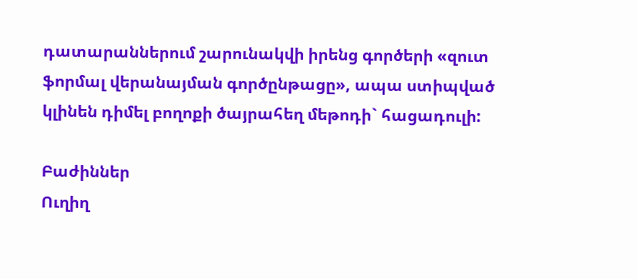դատարաններում շարունակվի իրենց գործերի «զուտ ֆորմալ վերանայման գործընթացը», ապա ստիպված կլինեն դիմել բողոքի ծայրահեղ մեթոդի` հացադուլի:

Բաժիններ
Ուղիղ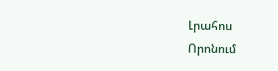Լրահոս
Որոնում